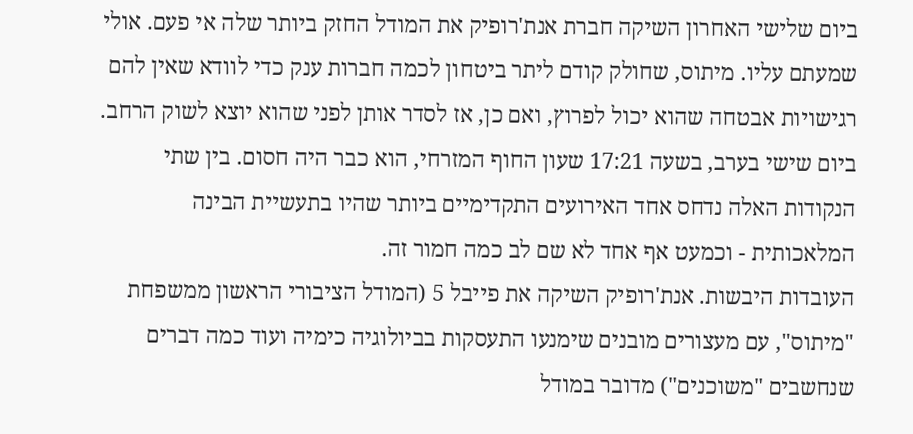ביום שלישי האחרון השיקה חברת אנת'רופיק את המודל החזק ביותר שלה אי פעם. אולי שמעתם עליו. מיתוס, שחולק קודם ליתר ביטחון לכמה חברות ענק כדי לוודא שאין להם רגישויות אבטחה שהוא יכול לפרוץ, ואם כן, אז לסדר אותן לפני שהוא יוצא לשוק הרחב. ביום שישי בערב, בשעה 17:21 שעון החוף המזרחי, הוא כבר היה חסום. בין שתי הנקודות האלה נדחס אחד האירועים התקדימיים ביותר שהיו בתעשיית הבינה המלאכותית - וכמעט אף אחד לא שם לב כמה חמור זה.
העובדות היבשות. אנת'רופיק השיקה את פייבל 5 (המודל הציבורי הראשון ממשפחת "מיתוס", עם מעצורים מובנים שימנעו התעסקות בביולוגיה כימיה ועוד כמה דברים שנחשבים "משוכנים") מדובר במודל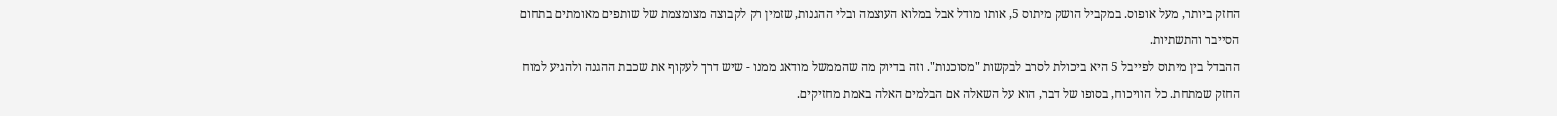החזק ביותר, מעל אופוס. במקביל הושק מיתוס 5, אותו מודל אבל במלוא העוצמה ובלי ההגנות, שזמין רק לקבוצה מצומצמת של שותפים מאומתים בתחום הסייבר והתשתיות.
ההבדל בין מיתוס לפייבל 5 היא ביכולת לסרב לבקשות "מסוכנות". וזה בדיוק מה שהממשל מודאג ממנו - שיש דרך לעקוף את שכבת ההגנה ולהגיע למוח החזק שמתחת. כל הוויכוח, בסופו של דבר, הוא על השאלה אם הבלמים האלה באמת מחזיקים.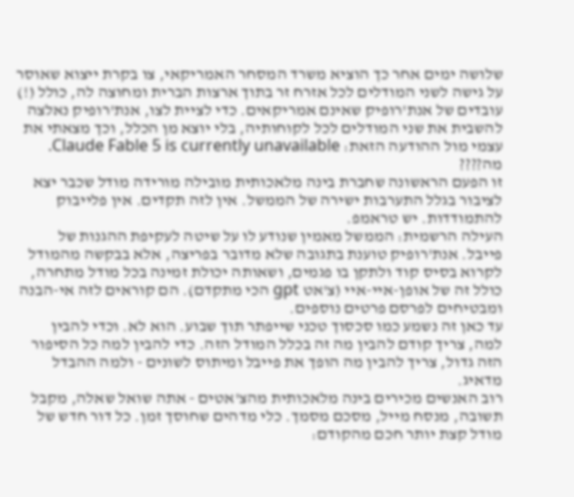שלושה ימים אחר כך הוציא משרד המסחר האמריקאי, צו בקרת ייצוא שאוסר על גישה לשני המודלים לכל אזרח זר בתוך ארצות הברית ומחוצה לה, כולל (!) עובדים של אנת'רופיק שאינם אמריקאים. כדי לציית לצו, אנת'רופיק נאלצה להשבית את שני המודלים לכל לקוחותיה, בלי יוצא מן הכלל, וכך מצאתי את עצמי מול ההודעה הזאת: Claude Fable 5 is currently unavailable.
מה????
זו הפעם הראשונה שחברת בינה מלאכותית מובילה מורידה מודל שכבר יצא לציבור בגלל התערבות ישירה של הממשל. אין לזה תקדים. אין פלייבוק להתמודדות. יש טראמפ.
העילה הרשמית: הממשל מאמין שנודע לו על שיטה לעקיפת ההגנות של פייבל. אנת'רופיק טוענת בתגובה שלא מדובר בפריצה, אלא בבקשה מהמודל לקרוא בסיס קוד ולתקן בו פגמים, ושאותה יכולת זמינה בכל מודל מתחרה, כולל זה של אופן-איי-איי (צ'אט gpt הכי מתקדם). הם קוראים לזה אי-הבנה ומבטיחים לפרסם פרטים נוספים.
עד כאן זה נשמע כמו סכסוך טכני שייפתר תוך שבוע. הוא לא. וכדי להבין למה, צריך קודם להבין מה זה בכלל המודל הזה. כדי להבין למה כל הסיפור הזה גדול, צריך להבין מה הופך את פייבל ומיתוס לשונים - ולמה ההבדל מדאיג.
רוב האנשים מכירים בינה מלאכותית מהצ'אטים - אתה שואל שאלה, מקבל תשובה, מנסח מייל, מסכם מסמך. כלי מדהים שחוסך זמן. כל דור חדש של מודל קצת יותר חכם מהקודם: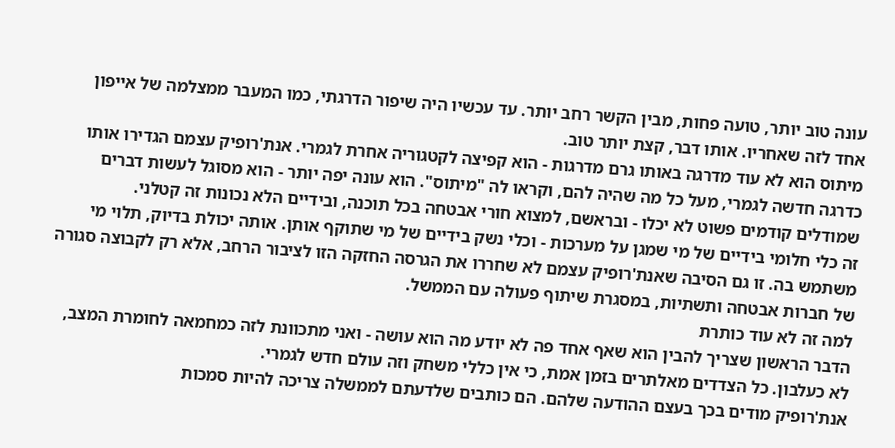עונה טוב יותר, טועה פחות, מבין הקשר רחב יותר. עד עכשיו היה שיפור הדרגתי, כמו המעבר ממצלמה של אייפון אחד לזה שאחריו. אותו דבר, קצת יותר טוב.
מיתוס הוא לא עוד מדרגה באותו גרם מדרגות - הוא קפיצה לקטגוריה אחרת לגמרי. אנת'רופיק עצמם הגדירו אותו כדרגה חדשה לגמרי, מעל כל מה שהיה להם, וקראו לה "מיתוס". הוא עונה יפה יותר - הוא מסוגל לעשות דברים שמודלים קודמים פשוט לא יכלו - ובראשם, למצוא חורי אבטחה בכל תוכנה, ובידיים הלא נכונות זה קטלני.
זה כלי חלומי בידיים של מי שמגן על מערכות - וכלי נשק בידיים של מי שתוקף אותן. אותה יכולת בדיוק, תלוי מי משתמש בה. זו גם הסיבה שאנת'רופיק עצמם לא שחררו את הגרסה החזקה הזו לציבור הרחב, אלא רק לקבוצה סגורה של חברות אבטחה ותשתיות, במסגרת שיתוף פעולה עם הממשל.
למה זה לא עוד כותרת
הדבר הראשון שצריך להבין הוא שאף אחד פה לא יודע מה הוא עושה - ואני מתכוונת לזה כמחמאה לחומרת המצב, לא כעלבון. כל הצדדים מאלתרים בזמן אמת, כי אין כללי משחק וזה עולם חדש לגמרי.
אנת'רופיק מודים בכך בעצם ההודעה שלהם. הם כותבים שלדעתם לממשלה צריכה להיות סמכות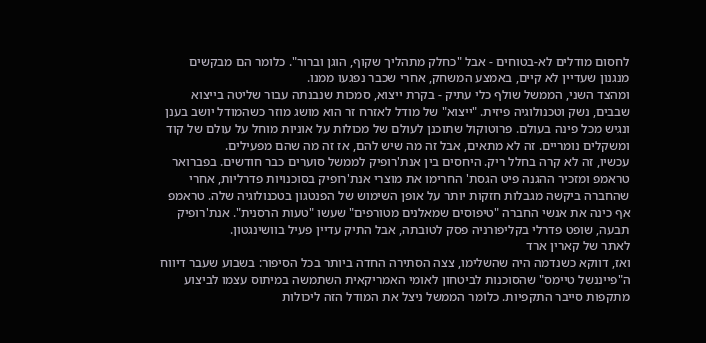לחסום מודלים לא-בטוחים - אבל "כחלק מתהליך שקוף, הוגן וברור". כלומר הם מבקשים מנגנון שעדיין לא קיים, באמצע המשחק, אחרי שכבר נפגעו ממנו.
ומהצד השני, הממשל שולף כלי עתיק - בקרת ייצוא, סמכות שנבנתה עבור שליטה בייצוא שבבים, נשק וטכנולוגיה פיזית. "ייצוא" של מודל לאזרח זר הוא מושג מוזר כשהמודל יושב בענן ונגיש מכל פינה בעולם. פרוטוקול שתוכנן לעולם של מכולות על אוניות מוחל על עולם של קוד ומשקלים נומריים. זה לא מתאים, אבל זה מה שיש להם, אז זה מה שהם מפעילים.
עכשיו, זה לא קרה בחלל ריק. היחסים בין אנת'רופיק לממשל סוערים כבר חודשים. בפברואר טראמפ ומזכיר ההגנה פיט הגסת' החרימו את מוצרי אנת'רופיק בסוכנויות פדרליות, אחרי שהחברה ביקשה מגבלות חזקות יותר על אופן השימוש של הפנטגון בטכנולוגיה שלה. טראמפ אף כינה את אנשי החברה "טיפוסים שמאלנים מטורפים" שעשו "טעות הרסנית". אנת'רופיק תבעה, שופט פדרלי בקליפורניה פסק לטובתה, אבל התיק עדיין פעיל בוושינגטון.
לאתר של קארין ארד
ואז, דווקא כשנדמה היה שהשלימו, צצה הסתירה החדה ביותר בכל הסיפור: בשבוע שעבר דיווח ה"פייננשל טיימס" שהסוכנות לביטחון לאומי האמריקאית השתמשה במיתוס עצמו לביצוע מתקפות סייבר התקפיות. כלומר הממשל ניצל את המודל הזה ליכולות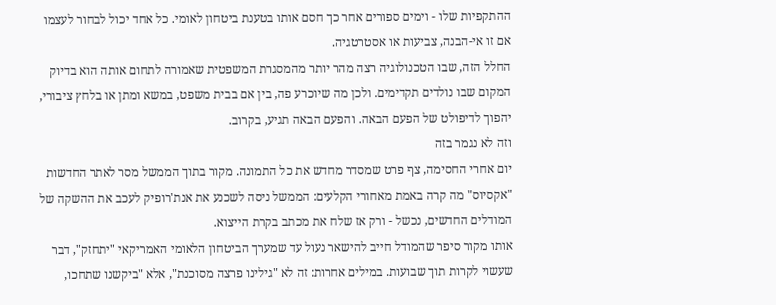ההתקפיות שלו - וימים ספורים אחר כך חסם אותו בטענת ביטחון לאומי. כל אחד יכול לבחור לעצמו אם זו אי-הבנה, צביעות או אסטרטגיה.
החלל הזה, שבו הטכנולוגיה רצה מהר יותר מהמסגרת המשפטית שאמורה לתחום אותה הוא בדיוק המקום שבו נולדים תקדימים. ולכן מה שיוכרע פה, בין אם בבית משפט, במשא ומתן או בלחץ ציבורי, יהפוך לדיפולט של הפעם הבאה. והפעם הבאה תגיע, בקרוב.
וזה לא נגמר בזה
יום אחרי החסימה, צף פרט שמסדר מחדש את כל התמונה. מקור בתוך הממשל מסר לאתר החדשות "אקסיוס" מה קרה באמת מאחורי הקלעים: הממשל ניסה לשכנע את אנת'רופיק לעכב את ההשקה של המודלים החדשים, נכשל - ורק אז שלח את מכתב בקרת הייצוא.
אותו מקור סיפר שהמודל חייב להישאר נעול עד שמערך הביטחון הלאומי האמריקאי "יתחזק", דבר שעשוי לקרות תוך שבועות. במילים אחרות: זה לא "גילינו פרצה מסוכנת", אלא "ביקשנו שתחכו,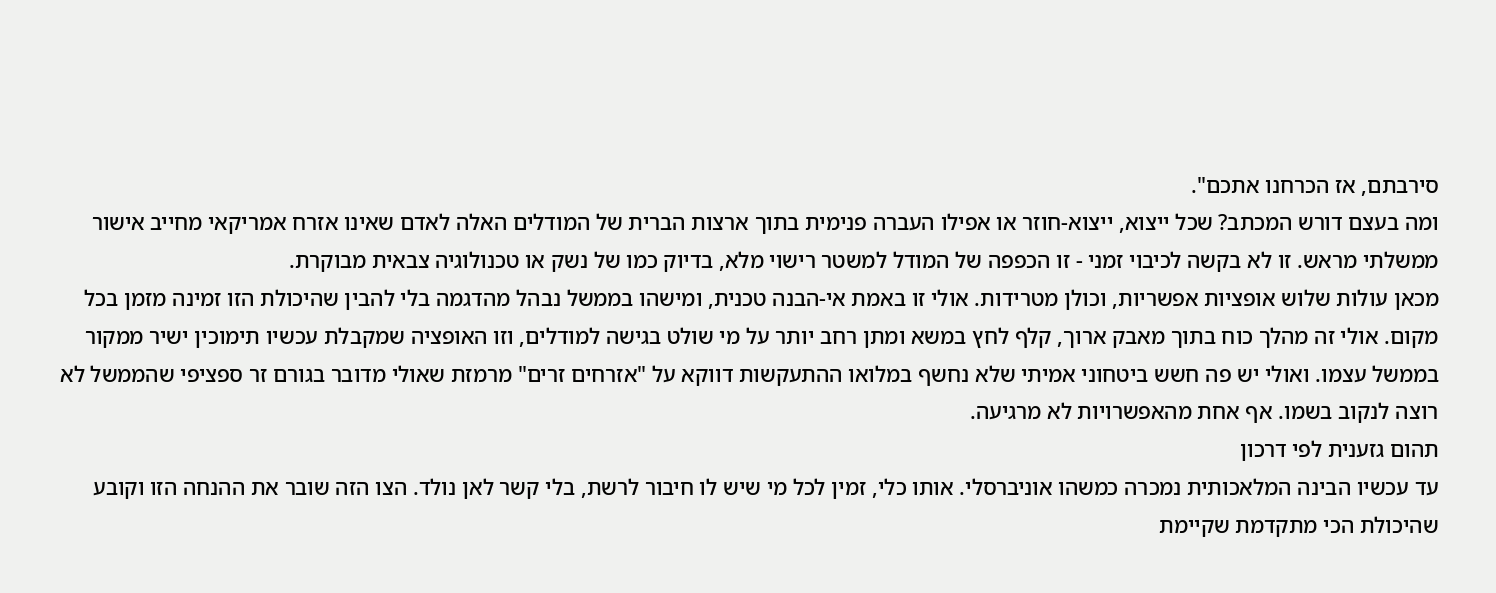סירבתם, אז הכרחנו אתכם".
ומה בעצם דורש המכתב? שכל ייצוא, ייצוא-חוזר או אפילו העברה פנימית בתוך ארצות הברית של המודלים האלה לאדם שאינו אזרח אמריקאי מחייב אישור ממשלתי מראש. זו לא בקשה לכיבוי זמני - זו הכפפה של המודל למשטר רישוי מלא, בדיוק כמו של נשק או טכנולוגיה צבאית מבוקרת.
מכאן עולות שלוש אופציות אפשריות, וכולן מטרידות. אולי זו באמת אי-הבנה טכנית, ומישהו בממשל נבהל מהדגמה בלי להבין שהיכולת הזו זמינה מזמן בכל מקום. אולי זה מהלך כוח בתוך מאבק ארוך, קלף לחץ במשא ומתן רחב יותר על מי שולט בגישה למודלים, וזו האופציה שמקבלת עכשיו תימוכין ישיר ממקור בממשל עצמו. ואולי יש פה חשש ביטחוני אמיתי שלא נחשף במלואו ההתעקשות דווקא על "אזרחים זרים" מרמזת שאולי מדובר בגורם זר ספציפי שהממשל לא רוצה לנקוב בשמו. אף אחת מהאפשרויות לא מרגיעה.
תהום גזענית לפי דרכון
עד עכשיו הבינה המלאכותית נמכרה כמשהו אוניברסלי. אותו כלי, זמין לכל מי שיש לו חיבור לרשת, בלי קשר לאן נולד. הצו הזה שובר את ההנחה הזו וקובע שהיכולת הכי מתקדמת שקיימת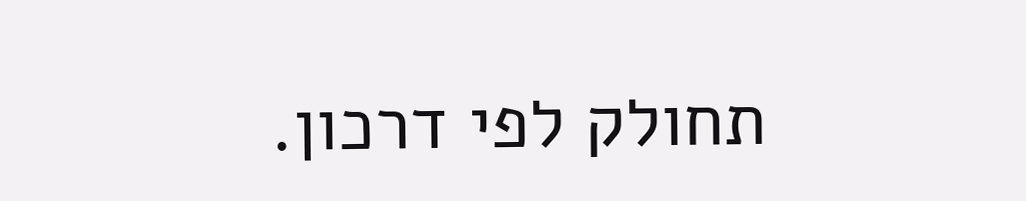תחולק לפי דרכון.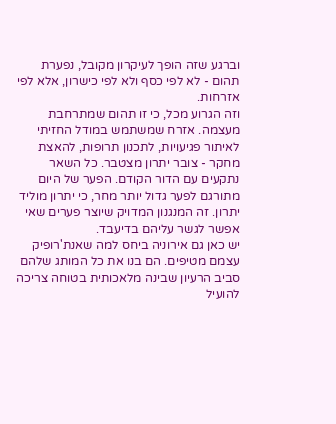וברגע שזה הופך לעיקרון מקובל, נפערת תהום - לא לפי כסף ולא לפי כישרון, אלא לפי אזרחות.
וזה הגרוע מכל, כי זו תהום שמתרחבת מעצמה. אזרח שמשתמש במודל החזיתי לאיתור פגיעויות, לתכנון תרופות, להאצת מחקר - צובר יתרון מצטבר. כל השאר נתקעים עם הדור הקודם. הפער של היום מתורגם לפער גדול יותר מחר, כי יתרון מוליד יתרון. זה המנגנון המדויק שיוצר פערים שאי אפשר לגשר עליהם בדיעבד.
יש כאן גם אירוניה ביחס למה שאנת'רופיק עצמם מטיפים. הם בנו את כל המותג שלהם סביב הרעיון שבינה מלאכותית בטוחה צריכה להועיל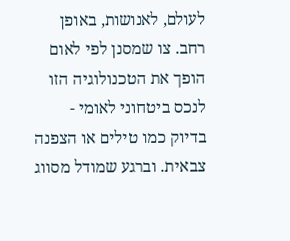לעולם, לאנושות, באופן רחב. צו שמסנן לפי לאום הופך את הטכנולוגיה הזו לנכס ביטחוני לאומי - בדיוק כמו טילים או הצפנה צבאית. וברגע שמודל מסווג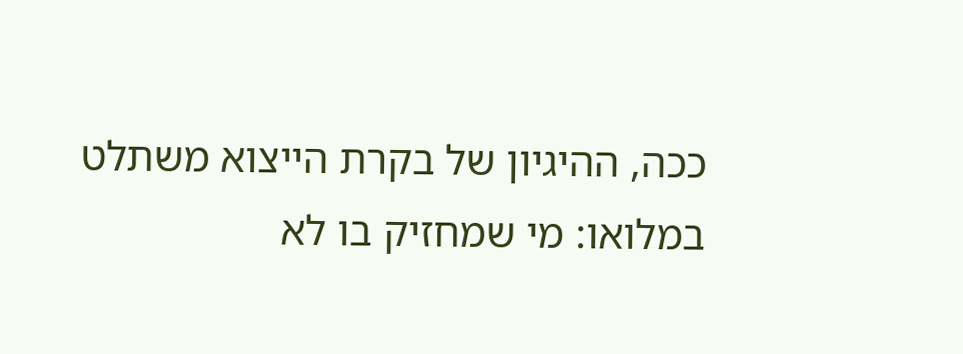ככה, ההיגיון של בקרת הייצוא משתלט במלואו: מי שמחזיק בו לא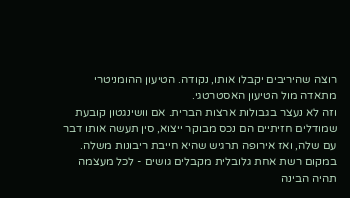רוצה שהיריבים יקבלו אותו, נקודה. הטיעון ההומניטרי מתאדה מול הטיעון האסטרטגי.
וזה לא נעצר בגבולות ארצות הברית. אם וושינגטון קובעת שמודלים חזיתיים הם נכס מבוקר ייצוא, סין תעשה אותו דבר עם שלה, ואז אירופה תרגיש שהיא חייבת ריבונות משלה. במקום רשת אחת גלובלית מקבלים גושים - לכל מעצמה תהיה הבינה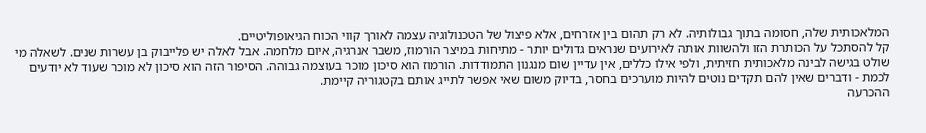המלאכותית שלה, חסומה בתוך גבולותיה. לא רק תהום בין אזרחים, אלא פיצול של הטכנולוגיה עצמה לאורך קווי הכוח הגיאופוליטיים.
קל להסתכל על הכותרת הזו ולהשוות אותה לאירועים שנראים גדולים יותר - מתיחות במיצר הורמוז, משבר אנרגיה, איום מלחמה. אבל לאלה יש פלייבוק בן עשרות שנים. לשאלה מי שולט בגישה לבינה מלאכותית חזיתית, ולפי אילו כללים, אין עדיין שום מנגנון התמודדות. הורמוז הוא סיכון מוכר בעוצמה גבוהה. הסיפור הזה הוא סיכון לא מוכר שעוד לא יודעים לכמת - ודברים שאין להם תקדים נוטים להיות מוערכים בחסר, בדיוק משום שאי אפשר לתייג אותם בקטגוריה קיימת.
ההכרעה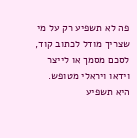פה לא תשפיע רק על מי שצריך מודל לכתוב קוד, לסכם מסמך או לייצר וידאו ויראלי מטופש. היא תשפיע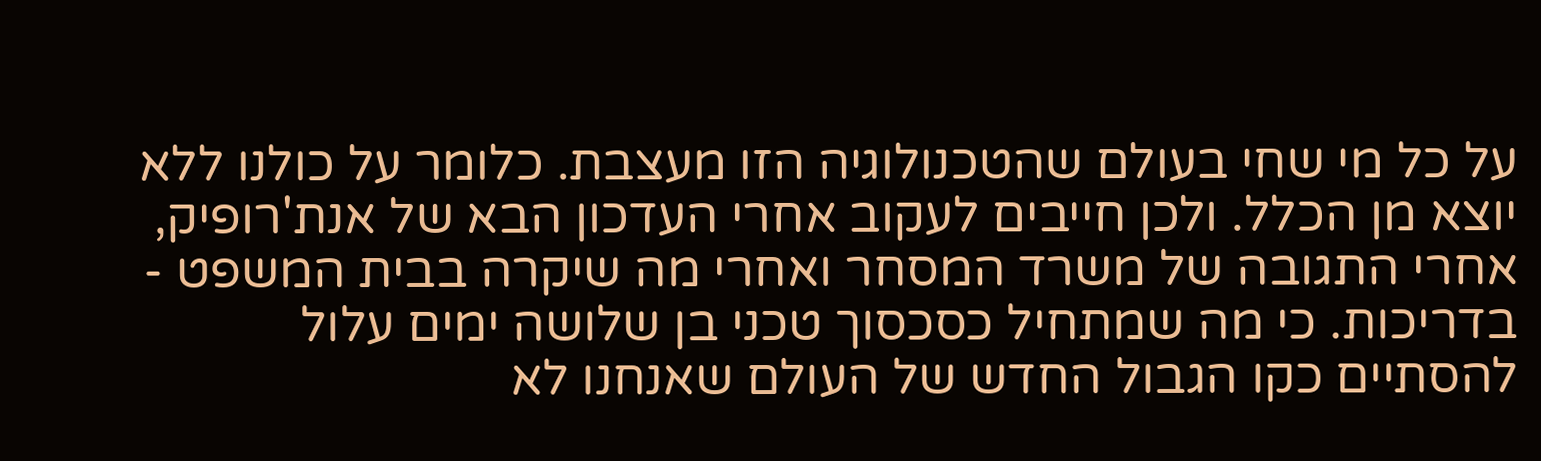על כל מי שחי בעולם שהטכנולוגיה הזו מעצבת. כלומר על כולנו ללא יוצא מן הכלל. ולכן חייבים לעקוב אחרי העדכון הבא של אנת'רופיק, אחרי התגובה של משרד המסחר ואחרי מה שיקרה בבית המשפט - בדריכות. כי מה שמתחיל כסכסוך טכני בן שלושה ימים עלול להסתיים כקו הגבול החדש של העולם שאנחנו לא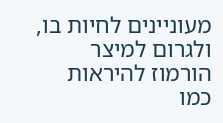מעוניינים לחיות בו, ולגרום למיצר הורמוז להיראות כמו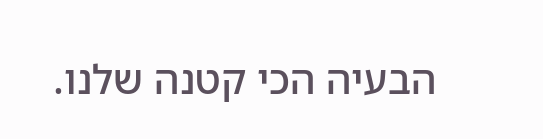הבעיה הכי קטנה שלנו.